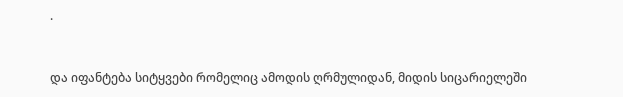.


და იფანტება სიტყვები რომელიც ამოდის ღრმულიდან, მიდის სიცარიელეში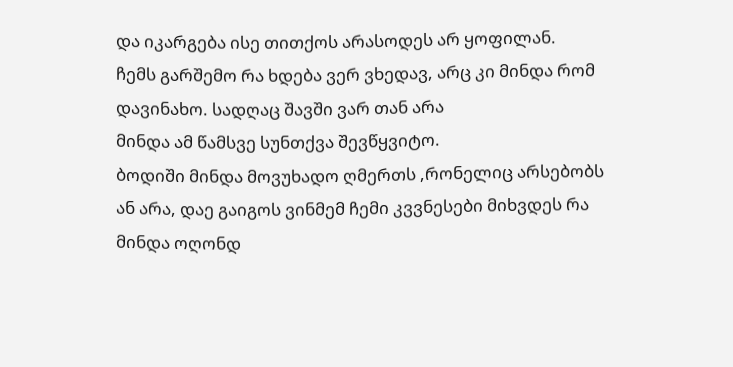და იკარგება ისე თითქოს არასოდეს არ ყოფილან.
ჩემს გარშემო რა ხდება ვერ ვხედავ, არც კი მინდა რომ დავინახო. სადღაც შავში ვარ თან არა
მინდა ამ წამსვე სუნთქვა შევწყვიტო.
ბოდიში მინდა მოვუხადო ღმერთს ,რონელიც არსებობს ან არა, დაე გაიგოს ვინმემ ჩემი კვვნესები მიხვდეს რა მინდა ოღონდ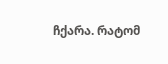ჩქარა. რატომ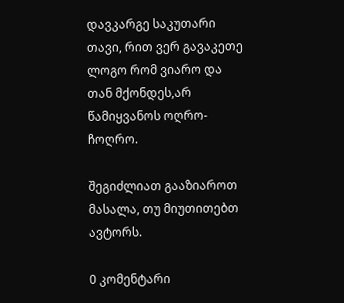დავკარგე საკუთარი თავი, რით ვერ გავაკეთე ლოგო რომ ვიარო და თან მქონდეს,არ წამიყვანოს ოღრო-ჩოღრო.

შეგიძლიათ გააზიაროთ მასალა, თუ მიუთითებთ ავტორს.

0 კომენტარი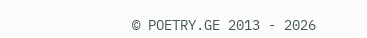© POETRY.GE 2013 - 2026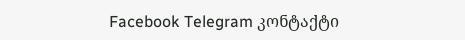Facebook Telegram კონტაქტი